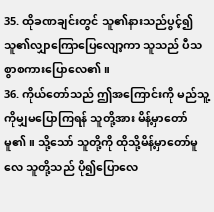35. ထိုခဏချင်းတွင် သူ၏နားသည်ပွင့်၍ သူ၏လျှာကြောပြေလျော့ကာ သူသည် ပီသစွာစကားပြောလေ၏။
36. ကိုယ်တော်သည် ဤအကြောင်းကို မည်သူ့ကိုမျှမပြောကြရန် သူတို့အား မိန့်မှာတော်မူ၏။ သို့သော် သူတို့ကို ထိုသို့မိန့်မှာတော်မူလေ သူတို့သည် ပို၍ပြောလေ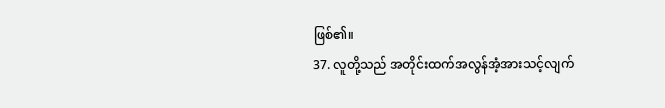ဖြစ်၏။
37. လူတို့သည် အတိုင်းထက်အလွန်အံ့အားသင့်လျက်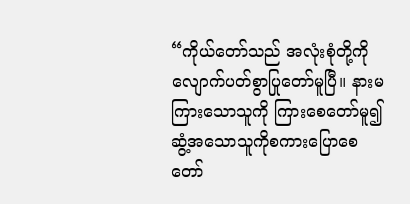“ကိုယ်တော်သည် အလုံးစုံတို့ကို လျောက်ပတ်စွာပြုတော်မူပြီ။ နားမကြားသောသူကို ကြားစေတော်မူ၍ ဆွံ့အသောသူကိုစကားပြောစေတော်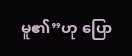မူ၏”ဟု ပြော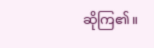ဆိုကြ၏။